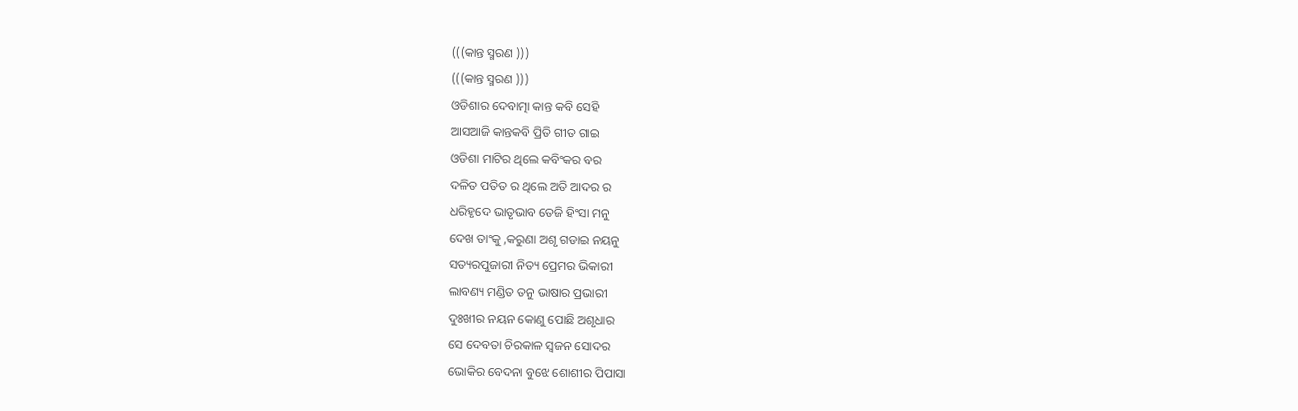(((କାନ୍ତ ସ୍ମରଣ )))
(((କାନ୍ତ ସ୍ମରଣ )))
ଓଡିଶାର ଦେବାତ୍ମା କାନ୍ତ କବି ସେହି
ଆସଆଜି କାନ୍ତକବି ପ୍ରିତି ଗୀତ ଗାଇ
ଓଡିଶା ମାଟିର ଥିଲେ କବିଂକର ବର
ଦଳିତ ପତିତ ର ଥିଲେ ଅତି ଆଦର ର
ଧରିହୃଦେ ଭାତୃଭାବ ତେଜି ହିଂସା ମନୁ
ଦେଖ ତାଂକୁ ,କରୁଣା ଅଶୃ ଗଡାଇ ନୟନୁ
ସତ୍ୟରପୁଜାରୀ ନିତ୍ୟ ପ୍ରେମର ଭିକାରୀ
ଲାବଣ୍ୟ ମଣ୍ଡିତ ତନୁ ଭାଷାର ପ୍ରଭାରୀ
ଦୁଃଖୀର ନୟନ କୋଣୁ ପୋଛି ଅଶୃଧାର
ସେ ଦେବତା ଚିରକାଳ ସ୍ବଜନ ସୋଦର
ଭୋକିର ବେଦନା ବୁଝେ ଶୋଶୀର ପିପାସା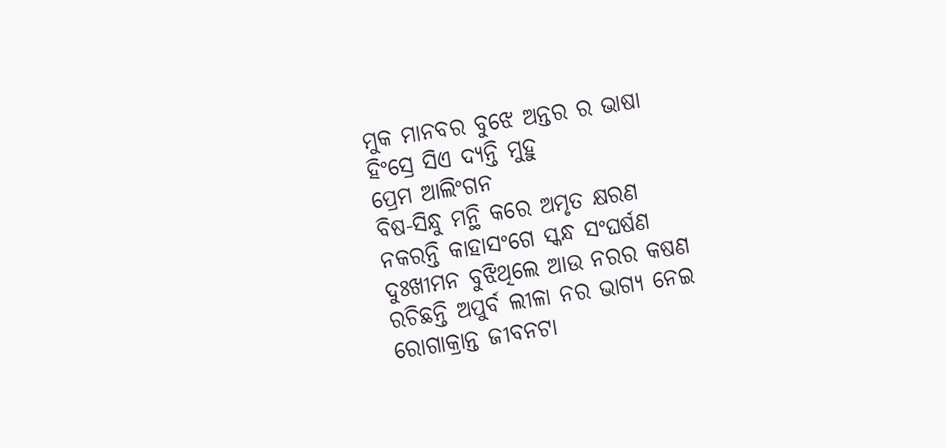ମୁକ ମାନବର ବୁଝେ ଅନ୍ତର ର ଭାଷା
ହିଂସ୍ରେ ସିଏ ଦ୍ୟନ୍ତି ମୁହୁ
ପ୍ରେମ ଆଲିଂଗନ
ବିଷ-ସିନ୍ଧୁ ମନ୍ଥି କରେ ଅମୃତ କ୍ଷରଣ
ନକରନ୍ତି କାହାସଂଗେ ସ୍କନ୍ଧ ସଂଘର୍ଷଣ
ଦୁଃଖୀମନ ବୁଝିଥିଲେ ଆଉ ନରର କଷଣ
ରଚିଛନ୍ତି ଅପୁର୍ବ ଲୀଳା ନର ଭାଗ୍ୟ ନେଇ
ରୋଗାକ୍ରାନ୍ତ ଜୀବନଟା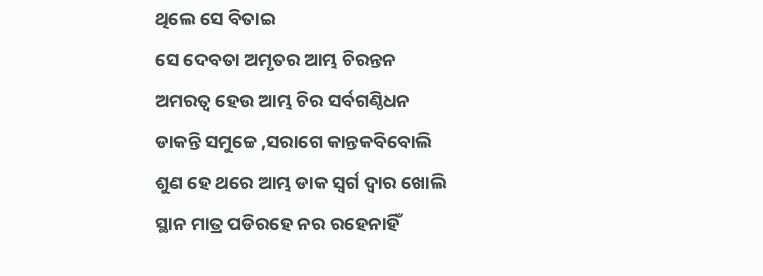ଥିଲେ ସେ ବିତାଇ
ସେ ଦେବତା ଅମୃତର ଆମ୍ଭ ଚିରନ୍ତନ
ଅମରତ୍ବ ହେଉ ଆମ୍ଭ ଚିର ସର୍ବଗଣ୍ଠିଧନ
ଡାକନ୍ତି ସମୁଚ୍ଚେ ,ସରାଗେ କାନ୍ତକବିବୋଲି
ଶୁଣ ହେ ଥରେ ଆମ୍ଭ ଡାକ ସ୍ବର୍ଗ ଦ୍ବାର ଖୋଲି
ସ୍ଥାନ ମାତ୍ର ପଡିରହେ ନର ରହେନାହିଁ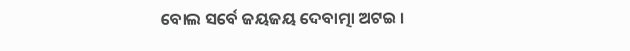ବୋଲ ସର୍ବେ ଜୟଜୟ ଦେବାତ୍ମା ଅଟଇ ।